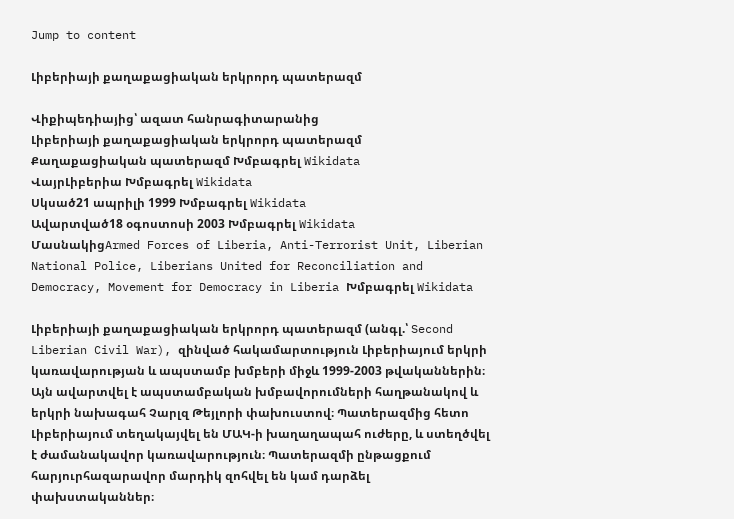Jump to content

Լիբերիայի քաղաքացիական երկրորդ պատերազմ

Վիքիպեդիայից՝ ազատ հանրագիտարանից
Լիբերիայի քաղաքացիական երկրորդ պատերազմ
Քաղաքացիական պատերազմ Խմբագրել Wikidata
ՎայրԼիբերիա Խմբագրել Wikidata
Սկսած21 ապրիլի 1999 Խմբագրել Wikidata
Ավարտված18 օգոստոսի 2003 Խմբագրել Wikidata
ՄասնակիցArmed Forces of Liberia, Anti-Terrorist Unit, Liberian National Police, Liberians United for Reconciliation and Democracy, Movement for Democracy in Liberia Խմբագրել Wikidata

Լիբերիայի քաղաքացիական երկրորդ պատերազմ (անգլ.՝ Second Liberian Civil War), զինված հակամարտություն Լիբերիայում երկրի կառավարության և ապստամբ խմբերի միջև 1999-2003 թվականներին։ Այն ավարտվել է ապստամբական խմբավորումների հաղթանակով և երկրի նախագահ Չարլզ Թեյլորի փախուստով։ Պատերազմից հետո Լիբերիայում տեղակայվել են ՄԱԿ-ի խաղաղապահ ուժերը, և ստեղծվել է ժամանակավոր կառավարություն։ Պատերազմի ընթացքում հարյուրհազարավոր մարդիկ զոհվել են կամ դարձել փախստականներ։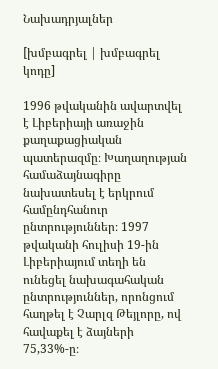Նախադրյալներ

[խմբագրել | խմբագրել կոդը]

1996 թվականին ավարտվել է Լիբերիայի առաջին քաղաքացիական պատերազմը։ Խաղաղության համաձայնագիրը նախատեսել է երկրում համընդհանուր ընտրություններ։ 1997 թվականի հուլիսի 19-ին Լիբերիայում տեղի են ունեցել նախագահական ընտրություններ, որոնցում հաղթել է Չարլզ Թեյլորը, ով հավաքել է ձայների 75,33%-ը։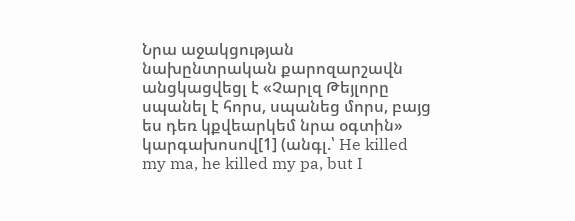Նրա աջակցության նախընտրական քարոզարշավն անցկացվեցլ է «Չարլզ Թեյլորը սպանել է հորս, սպանեց մորս, բայց ես դեռ կքվեարկեմ նրա օգտին» կարգախոսով[1] (անգլ.՝ He killed my ma, he killed my pa, but I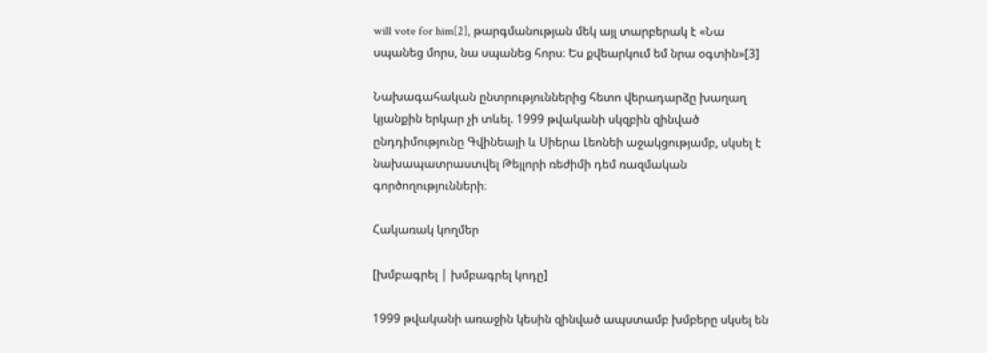will vote for him[2], թարգմանության մեկ այլ տարբերակ է «Նա սպանեց մորս, նա սպանեց հորս։ Ես քվեարկում եմ նրա օգտին»[3]

Նախագահական ընտրություններից հետո վերադարձը խաղաղ կյանքին երկար չի տևել. 1999 թվականի սկզբին զինված ընդդիմությունը Գվինեայի և Սիերա Լեոնեի աջակցությամբ, սկսել է նախապատրաստվել Թեյլորի ռեժիմի դեմ ռազմական գործողությունների։

Հակառակ կողմեր

[խմբագրել | խմբագրել կոդը]

1999 թվականի առաջին կեսին զինված ապստամբ խմբերը սկսել են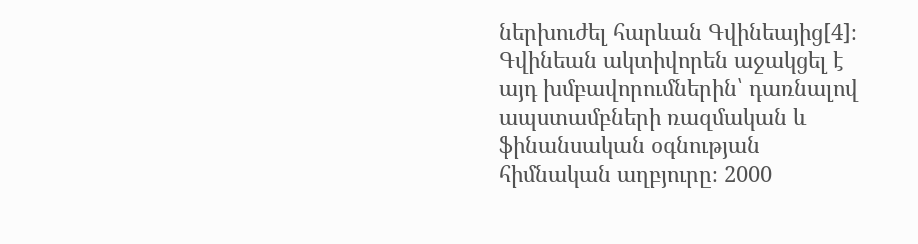ներխուժել հարևան Գվինեայից[4]։ Գվինեան ակտիվորեն աջակցել է այդ խմբավորումներին՝ դառնալով ապստամբների ռազմական և ֆինանսական օգնության հիմնական աղբյուրը։ 2000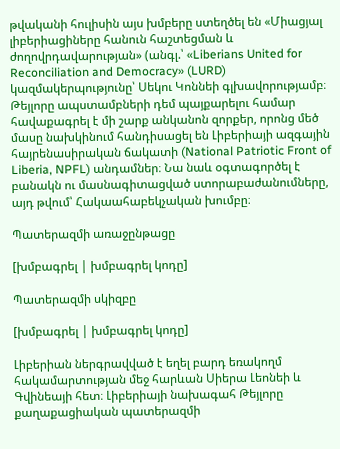թվականի հուլիսին այս խմբերը ստեղծել են «Միացյալ լիբերիացիները հանուն հաշտեցման և ժողովրդավարության» (անգլ.՝ «Liberians United for Reconciliation and Democracy» (LURD) կազմակերպությունը՝ Սեկու Կոննեի գլխավորությամբ։ Թեյլորը ապստամբների դեմ պայքարելու համար հավաքագրել է մի շարք անկանոն զորքեր, որոնց մեծ մասը նախկինում հանդիսացել են Լիբերիայի ազգային հայրենասիրական ճակատի (National Patriotic Front of Liberia, NPFL) անդամներ։ Նա նաև օգտագործել է բանակն ու մասնագիտացված ստորաբաժանումները, այդ թվում՝ Հակաահաբեկչական խումբը։

Պատերազմի առաջընթացը

[խմբագրել | խմբագրել կոդը]

Պատերազմի սկիզբը

[խմբագրել | խմբագրել կոդը]

Լիբերիան ներգրավված է եղել բարդ եռակողմ հակամարտության մեջ հարևան Սիերա Լեոնեի և Գվինեայի հետ։ Լիբերիայի նախագահ Թեյլորը քաղաքացիական պատերազմի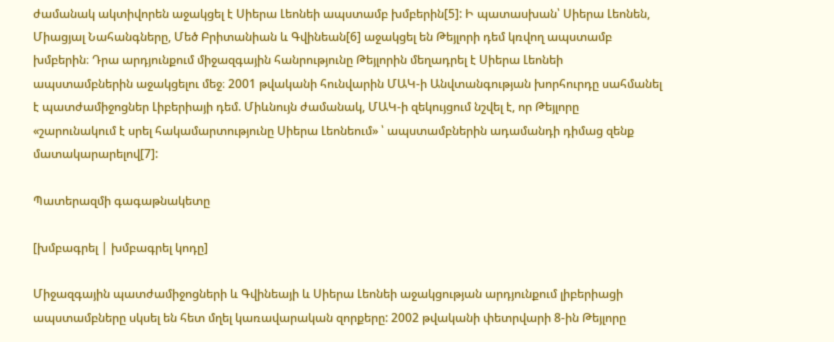ժամանակ ակտիվորեն աջակցել է Սիերա Լեոնեի ապստամբ խմբերին[5]: Ի պատասխան՝ Սիերա Լեոնեն, Միացյալ Նահանգները, Մեծ Բրիտանիան և Գվինեան[6] աջակցել են Թեյլորի դեմ կռվող ապստամբ խմբերին։ Դրա արդյունքում միջազգային հանրությունը Թեյլորին մեղադրել է Սիերա Լեոնեի ապստամբներին աջակցելու մեջ։ 2001 թվականի հունվարին ՄԱԿ-ի Անվտանգության խորհուրդը սահմանել է պատժամիջոցներ Լիբերիայի դեմ. Միևնույն ժամանակ, ՄԱԿ-ի զեկույցում նշվել է, որ Թեյլորը «շարունակում է սրել հակամարտությունը Սիերա Լեոնեում» ՝ ապստամբներին ադամանդի դիմաց զենք մատակարարելով[7]:

Պատերազմի գագաթնակետը

[խմբագրել | խմբագրել կոդը]

Միջազգային պատժամիջոցների և Գվինեայի և Սիերա Լեոնեի աջակցության արդյունքում լիբերիացի ապստամբները սկսել են հետ մղել կառավարական զորքերը: 2002 թվականի փետրվարի 8-ին Թեյլորը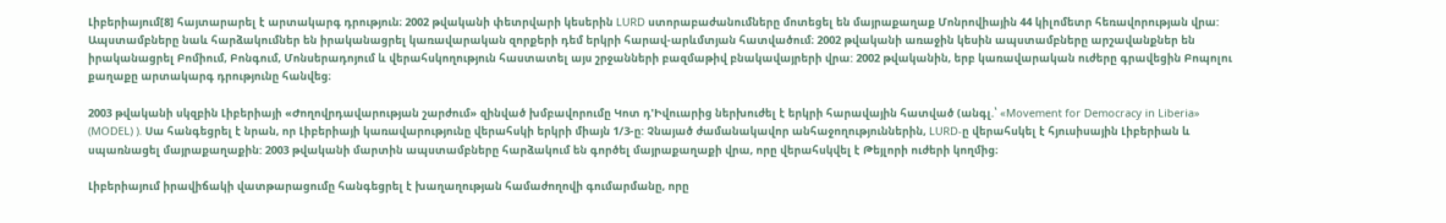Լիբերիայում[8] հայտարարել է արտակարգ դրություն։ 2002 թվականի փետրվարի կեսերին LURD ստորաբաժանումները մոտեցել են մայրաքաղաք Մոնրովիային 44 կիլոմետր հեռավորության վրա: Ապստամբները նաև հարձակումներ են իրականացրել կառավարական զորքերի դեմ երկրի հարավ-արևմտյան հատվածում։ 2002 թվականի առաջին կեսին ապստամբները արշավանքներ են իրականացրել Բոմիում, Բոնգում, Մոնսերադոյում և վերահսկողություն հաստատել այս շրջանների բազմաթիվ բնակավայրերի վրա: 2002 թվականին, երբ կառավարական ուժերը գրավեցին Բոպոլու քաղաքը արտակարգ դրությունը հանվեց։

2003 թվականի սկզբին Լիբերիայի «Ժողովրդավարության շարժում» զինված խմբավորումը Կոտ դ'Իվուարից ներխուժել է երկրի հարավային հատված (անգլ.՝ «Movement for Democracy in Liberia» (MODEL) ). Սա հանգեցրել է նրան, որ Լիբերիայի կառավարությունը վերահսկի երկրի միայն 1/3-ը: Չնայած ժամանակավոր անհաջողություններին, LURD-ը վերահսկել է հյուսիսային Լիբերիան և սպառնացել մայրաքաղաքին: 2003 թվականի մարտին ապստամբները հարձակում են գործել մայրաքաղաքի վրա, որը վերահսկվել է Թեյլորի ուժերի կողմից։

Լիբերիայում իրավիճակի վատթարացումը հանգեցրել է խաղաղության համաժողովի գումարմանը, որը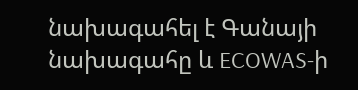նախագահել է Գանայի նախագահը և ECOWAS-ի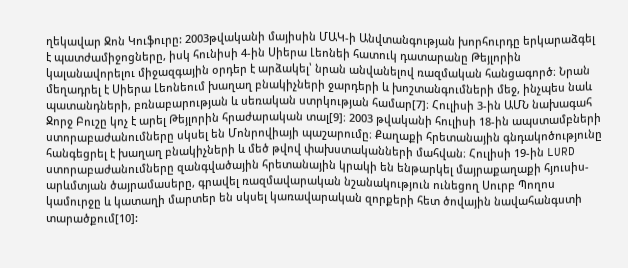ղեկավար Ջոն Կուֆուրը: 2003թվականի մայիսին ՄԱԿ-ի Անվտանգության խորհուրդը երկարաձգել է պատժամիջոցները, իսկ հունիսի 4-ին Սիերա Լեոնեի հատուկ դատարանը Թեյլորին կալանավորելու միջազգային օրդեր է արձակել՝ նրան անվանելով ռազմական հանցագործ։ Նրան մեղադրել է Սիերա Լեոնեում խաղաղ բնակիչների ջարդերի և խոշտանգումների մեջ, ինչպես նաև պատանդների, բռնաբարության և սեռական ստրկության համար[7]։ Հուլիսի 3-ին ԱՄՆ նախագահ Ջորջ Բուշը կոչ է արել Թեյլորին հրաժարական տալ[9]։ 2003 թվականի հուլիսի 18-ին ապստամբների ստորաբաժանումները սկսել են Մոնրովիայի պաշարումը։ Քաղաքի հրետանային գնդակոծությունը հանգեցրել է խաղաղ բնակիչների և մեծ թվով փախստականների մահվան։ Հուլիսի 19-ին LURD ստորաբաժանումները զանգվածային հրետանային կրակի են ենթարկել մայրաքաղաքի հյուսիս-արևմտյան ծայրամասերը, գրավել ռազմավարական նշանակություն ունեցող Սուրբ Պողոս կամուրջը և կատաղի մարտեր են սկսել կառավարական զորքերի հետ ծովային նավահանգստի տարածքում[10]: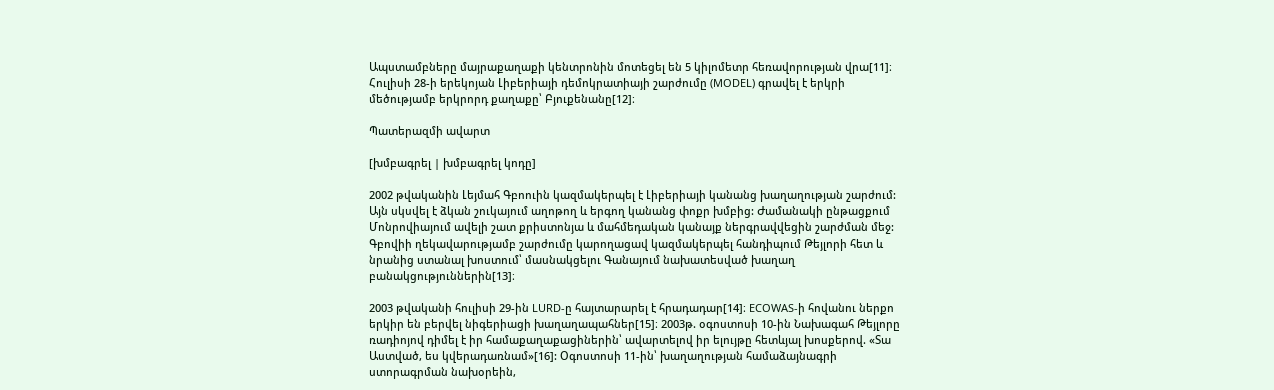Ապստամբները մայրաքաղաքի կենտրոնին մոտեցել են 5 կիլոմետր հեռավորության վրա[11]։ Հուլիսի 28-ի երեկոյան Լիբերիայի դեմոկրատիայի շարժումը (MODEL) գրավել է երկրի մեծությամբ երկրորդ քաղաքը՝ Բյուքենանը[12]։

Պատերազմի ավարտ

[խմբագրել | խմբագրել կոդը]

2002 թվականին Լեյմահ Գբոուին կազմակերպել է Լիբերիայի կանանց խաղաղության շարժում: Այն սկսվել է ձկան շուկայում աղոթող և երգող կանանց փոքր խմբից: Ժամանակի ընթացքում Մոնրովիայում ավելի շատ քրիստոնյա և մահմեդական կանայք ներգրավվեցին շարժման մեջ: Գբովիի ղեկավարությամբ շարժումը կարողացավ կազմակերպել հանդիպում Թեյլորի հետ և նրանից ստանալ խոստում՝ մասնակցելու Գանայում նախատեսված խաղաղ բանակցություններին[13]։

2003 թվականի հուլիսի 29-ին LURD-ը հայտարարել է հրադադար[14]։ ECOWAS-ի հովանու ներքո երկիր են բերվել նիգերիացի խաղաղապահներ[15]։ 2003թ. օգոստոսի 10-ին Նախագահ Թեյլորը ռադիոյով դիմել է իր համաքաղաքացիներին՝ ավարտելով իր ելույթը հետևյալ խոսքերով. «Տա Աստված, ես կվերադառնամ»[16]: Օգոստոսի 11-ին՝ խաղաղության համաձայնագրի ստորագրման նախօրեին,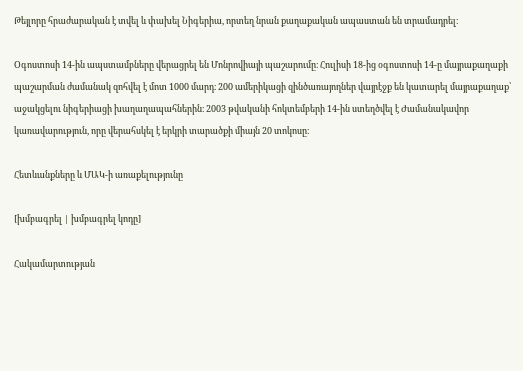Թեյլորը հրաժարական է տվել և փախել Նիգերիա, որտեղ նրան քաղաքական ապաստան են տրամադրել։

Օգոստոսի 14-ին ապստամբները վերացրել են Մոնրովիայի պաշարումը։ Հուլիսի 18-ից օգոստոսի 14-ը մայրաքաղաքի պաշարման ժամանակ զոհվել է մոտ 1000 մարդ։ 200 ամերիկացի զինծառայողներ վայրէջք են կատարել մայրաքաղաք՝ աջակցելու նիգերիացի խաղաղապահներին։ 2003 թվականի հոկտեմբերի 14-ին ստեղծվել է Ժամանակավոր կառավարություն, որը վերահսկել է երկրի տարածքի միայն 20 տոկոսը։

Հետևանքները և ՄԱԿ-ի առաքելությունը

[խմբագրել | խմբագրել կոդը]

Հակամարտության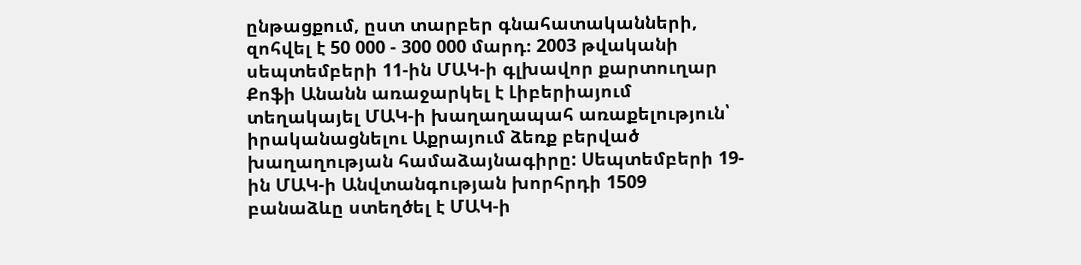ընթացքում, ըստ տարբեր գնահատականների, զոհվել է 50 000 - 300 000 մարդ։ 2003 թվականի սեպտեմբերի 11-ին ՄԱԿ-ի գլխավոր քարտուղար Քոֆի Անանն առաջարկել է Լիբերիայում տեղակայել ՄԱԿ-ի խաղաղապահ առաքելություն՝ իրականացնելու Աքրայում ձեռք բերված խաղաղության համաձայնագիրը: Սեպտեմբերի 19-ին ՄԱԿ-ի Անվտանգության խորհրդի 1509 բանաձևը ստեղծել է ՄԱԿ-ի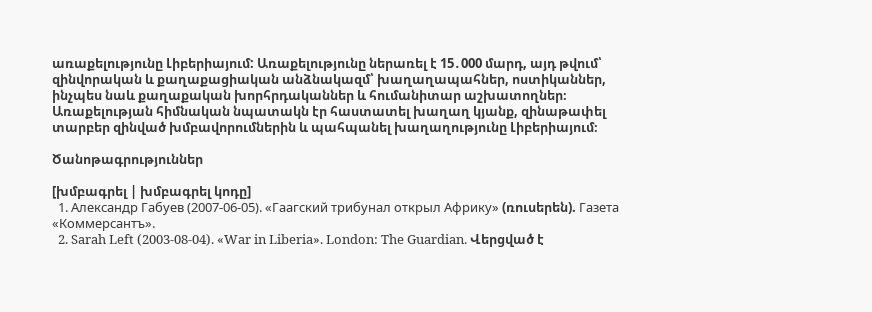առաքելությունը Լիբերիայում: Առաքելությունը ներառել է 15․000 մարդ, այդ թվում՝ զինվորական և քաղաքացիական անձնակազմ՝ խաղաղապահներ, ոստիկաններ, ինչպես նաև քաղաքական խորհրդականներ և հումանիտար աշխատողներ։ Առաքելության հիմնական նպատակն էր հաստատել խաղաղ կյանք, զինաթափել տարբեր զինված խմբավորումներին և պահպանել խաղաղությունը Լիբերիայում։

Ծանոթագրություններ

[խմբագրել | խմբագրել կոդը]
  1. Александр Габуев (2007-06-05). «Гаагский трибунал открыл Африку» (ռուսերեն). Газета «Коммерсантъ».
  2. Sarah Left (2003-08-04). «War in Liberia». London: The Guardian. Վերցված է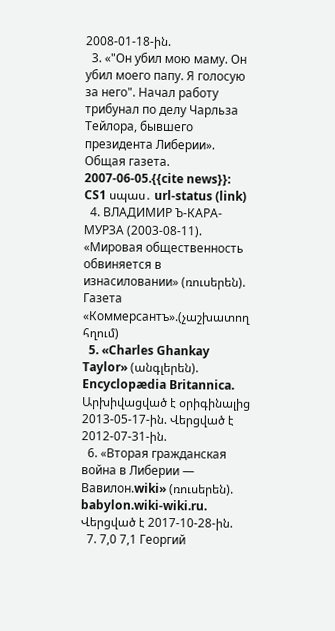2008-01-18-ին.
  3. «"Он убил мою маму. Он убил моего папу. Я голосую за него". Начал работу трибунал по делу Чарльза Тейлора, бывшего президента Либерии». Общая газета. 2007-06-05.{{cite news}}: CS1 սպաս․ url-status (link)
  4. ВЛАДИМИР Ъ-КАРА-МУРЗА (2003-08-11). «Мировая общественность обвиняется в изнасиловании» (ռուսերեն). Газета «Коммерсантъ».(չաշխատող հղում)
  5. «Charles Ghankay Taylor» (անգլերեն). Encyclopædia Britannica. Արխիվացված է օրիգինալից 2013-05-17-ին. Վերցված է 2012-07-31-ին.
  6. «Вторая гражданская война в Либерии — Вавилон.wiki» (ռուսերեն). babylon.wiki-wiki.ru. Վերցված է 2017-10-28-ին.
  7. 7,0 7,1 Георгий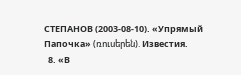СТЕПАНОВ (2003-08-10). «Упрямый Папочка» (ռուսերեն). Известия.
  8. «В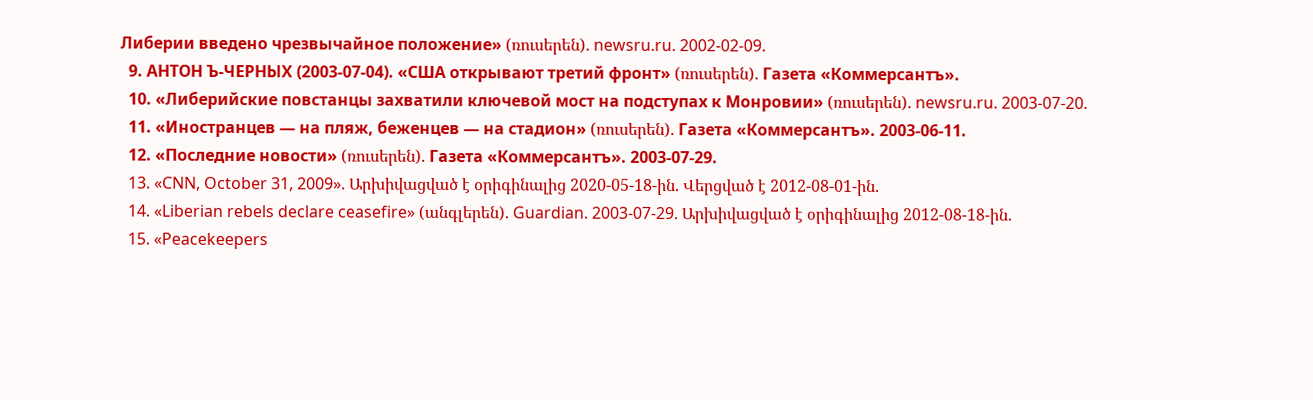Либерии введено чрезвычайное положение» (ռուսերեն). newsru.ru. 2002-02-09.
  9. АНТОН Ъ-ЧЕРНЫХ (2003-07-04). «США открывают третий фронт» (ռուսերեն). Газета «Коммерсантъ».
  10. «Либерийские повстанцы захватили ключевой мост на подступах к Монровии» (ռուսերեն). newsru.ru. 2003-07-20.
  11. «Иностранцев — на пляж, беженцев — на стадион» (ռուսերեն). Газета «Коммерсантъ». 2003-06-11.
  12. «Последние новости» (ռուսերեն). Газета «Коммерсантъ». 2003-07-29.
  13. «CNN, October 31, 2009». Արխիվացված է օրիգինալից 2020-05-18-ին. Վերցված է 2012-08-01-ին.
  14. «Liberian rebels declare ceasefire» (անգլերեն). Guardian. 2003-07-29. Արխիվացված է օրիգինալից 2012-08-18-ին.
  15. «Peacekeepers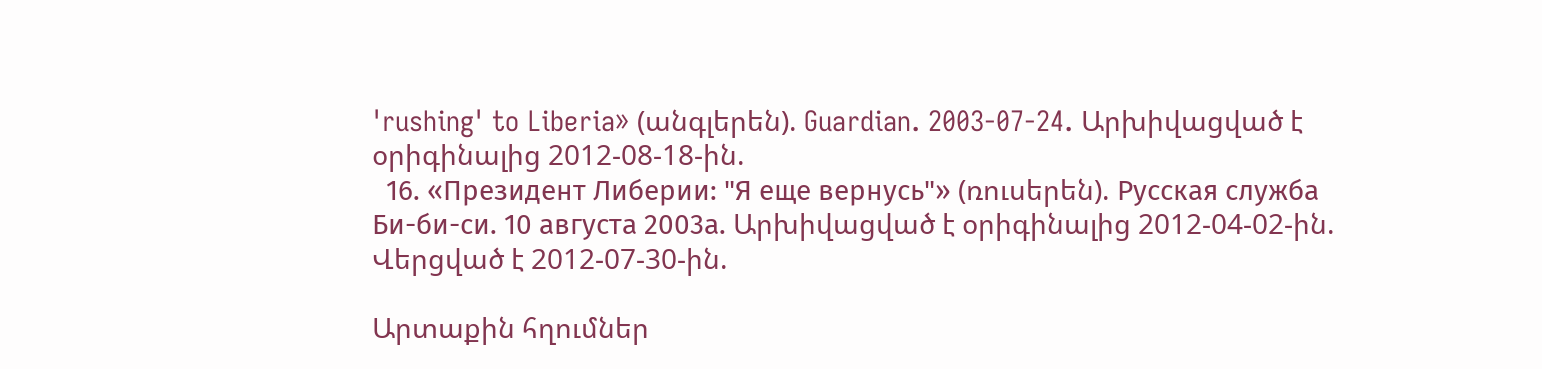'rushing' to Liberia» (անգլերեն). Guardian. 2003-07-24. Արխիվացված է օրիգինալից 2012-08-18-ին.
  16. «Президент Либерии: "Я еще вернусь"» (ռուսերեն). Русская служба Би-би-си. 10 августа 2003а. Արխիվացված է օրիգինալից 2012-04-02-ին. Վերցված է 2012-07-30-ին.

Արտաքին հղումներ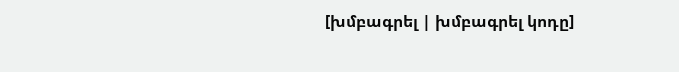[խմբագրել | խմբագրել կոդը]